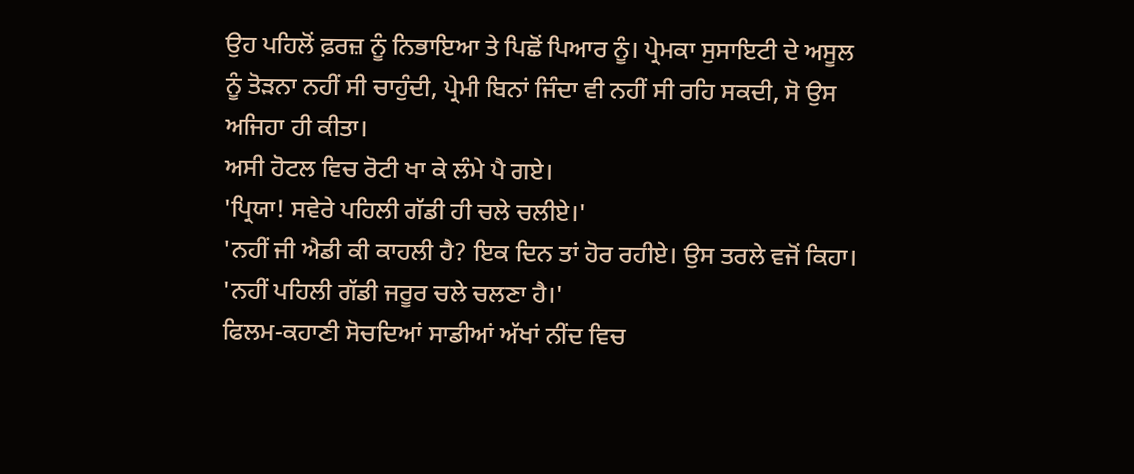ਉਹ ਪਹਿਲੋਂ ਫ਼ਰਜ਼ ਨੂੰ ਨਿਭਾਇਆ ਤੇ ਪਿਛੋਂ ਪਿਆਰ ਨੂੰ। ਪ੍ਰੇਮਕਾ ਸੁਸਾਇਟੀ ਦੇ ਅਸੂਲ ਨੂੰ ਤੋੜਨਾ ਨਹੀਂ ਸੀ ਚਾਹੁੰਦੀ, ਪ੍ਰੇਮੀ ਬਿਨਾਂ ਜਿੰਦਾ ਵੀ ਨਹੀਂ ਸੀ ਰਹਿ ਸਕਦੀ, ਸੋ ਉਸ ਅਜਿਹਾ ਹੀ ਕੀਤਾ।
ਅਸੀ ਹੋਟਲ ਵਿਚ ਰੋਟੀ ਖਾ ਕੇ ਲੰਮੇ ਪੈ ਗਏ।
'ਪ੍ਰਿਯਾ! ਸਵੇਰੇ ਪਹਿਲੀ ਗੱਡੀ ਹੀ ਚਲੇ ਚਲੀਏ।'
'ਨਹੀਂ ਜੀ ਐਡੀ ਕੀ ਕਾਹਲੀ ਹੈ? ਇਕ ਦਿਨ ਤਾਂ ਹੋਰ ਰਹੀਏ। ਉਸ ਤਰਲੇ ਵਜੋਂ ਕਿਹਾ।
'ਨਹੀਂ ਪਹਿਲੀ ਗੱਡੀ ਜਰੂਰ ਚਲੇ ਚਲਣਾ ਹੈ।'
ਫਿਲਮ-ਕਹਾਣੀ ਸੋਚਦਿਆਂ ਸਾਡੀਆਂ ਅੱਖਾਂ ਨੀਂਦ ਵਿਚ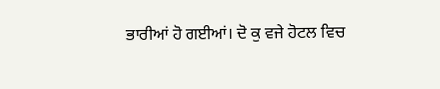ਭਾਰੀਆਂ ਹੋ ਗਈਆਂ। ਦੋ ਕੁ ਵਜੇ ਹੋਟਲ ਵਿਚ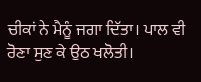ਚੀਕਾਂ ਨੇ ਮੈਨੂੰ ਜਗਾ ਦਿੱਤਾ। ਪਾਲ ਵੀ ਰੋਣਾ ਸੁਣ ਕੇ ਉਠ ਖਲੋਤੀ।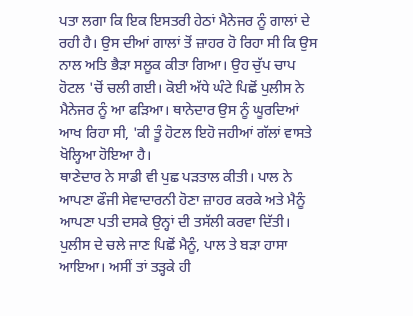ਪਤਾ ਲਗਾ ਕਿ ਇਕ ਇਸਤਰੀ ਹੇਠਾਂ ਮੈਨੇਜਰ ਨੂੰ ਗਾਲਾਂ ਦੇ ਰਹੀ ਹੈ। ਉਸ ਦੀਆਂ ਗਾਲਾਂ ਤੋਂ ਜ਼ਾਹਰ ਹੋ ਰਿਹਾ ਸੀ ਕਿ ਉਸ ਨਾਲ ਅਤਿ ਭੈੜਾ ਸਲੂਕ ਕੀਤਾ ਗਿਆ। ਉਹ ਚੁੱਪ ਚਾਪ ਹੋਟਲ 'ਚੋਂ ਚਲੀ ਗਈ। ਕੋਈ ਅੱਧੇ ਘੰਟੇ ਪਿਛੋਂ ਪੁਲੀਸ ਨੇ ਮੈਨੇਜਰ ਨੂੰ ਆ ਫੜਿਆ। ਥਾਨੇਦਾਰ ਉਸ ਨੂੰ ਘੂਰਦਿਆਂ ਆਖ ਰਿਹਾ ਸੀ, 'ਕੀ ਤੂੰ ਹੋਟਲ ਇਹੋ ਜਹੀਆਂ ਗੱਲਾਂ ਵਾਸਤੇ ਖੋਲ੍ਹਿਆ ਹੋਇਆ ਹੈ।
ਥਾਣੇਦਾਰ ਨੇ ਸਾਡੀ ਵੀ ਪੁਛ ਪੜਤਾਲ ਕੀਤੀ। ਪਾਲ ਨੇ ਆਪਣਾ ਫੌਜੀ ਸੇਵਾਦਾਰਨੀ ਹੋਣਾ ਜ਼ਾਹਰ ਕਰਕੇ ਅਤੇ ਮੈਨੂੰ ਆਪਣਾ ਪਤੀ ਦਸਕੇ ਉਨ੍ਹਾਂ ਦੀ ਤਸੱਲੀ ਕਰਵਾ ਦਿੱਤੀ। ਪੁਲੀਸ ਦੇ ਚਲੇ ਜਾਣ ਪਿਛੋਂ ਮੈਨੂੰ, ਪਾਲ ਤੇ ਬੜਾ ਹਾਸਾ ਆਇਆ। ਅਸੀਂ ਤਾਂ ਤੜ੍ਹਕੇ ਹੀ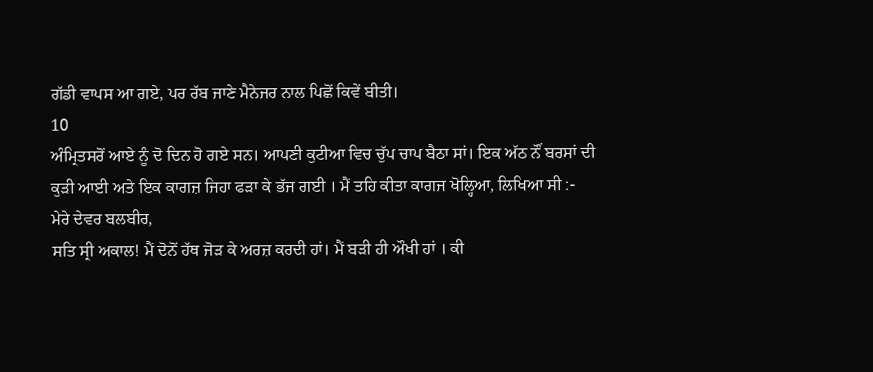ਗੱਡੀ ਵਾਪਸ ਆ ਗਏ, ਪਰ ਰੱਬ ਜਾਣੇ ਮੈਨੇਜਰ ਨਾਲ ਪਿਛੋਂ ਕਿਵੇਂ ਬੀਤੀ।
10
ਅੰਮ੍ਰਿਤਸਰੋਂ ਆਏ ਨੂੰ ਦੋ ਦਿਨ ਹੋ ਗਏ ਸਨ। ਆਪਣੀ ਕੁਟੀਆ ਵਿਚ ਚੁੱਪ ਚਾਪ ਬੈਠਾ ਸਾਂ। ਇਕ ਅੱਠ ਨੌਂ ਬਰਸਾਂ ਦੀ ਕੁੜੀ ਆਈ ਅਤੇ ਇਕ ਕਾਗਜ਼ ਜਿਹਾ ਫੜਾ ਕੇ ਭੱਜ ਗਈ । ਮੈਂ ਤਹਿ ਕੀਤਾ ਕਾਗਜ ਖੋਲ੍ਹਿਆ, ਲਿਖਿਆ ਸੀ :-
ਮੇਰੇ ਦੇਵਰ ਬਲਬੀਰ,
ਸਤਿ ਸ੍ਰੀ ਅਕਾਲ! ਮੈਂ ਦੋਨੋਂ ਹੱਥ ਜੋੜ ਕੇ ਅਰਜ਼ ਕਰਦੀ ਹਾਂ। ਮੈਂ ਬੜੀ ਹੀ ਔਖੀ ਹਾਂ । ਕੀ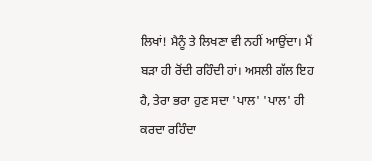ਲਿਖਾਂ! ਮੈਨੂੰ ਤੇ ਲਿਖਣਾ ਵੀ ਨਹੀਂ ਆਉਂਦਾ। ਮੈਂ ਬੜਾ ਹੀ ਰੋਂਦੀ ਰਹਿੰਦੀ ਹਾਂ। ਅਸਲੀ ਗੱਲ ਇਹ ਹੈ, ਤੇਰਾ ਭਰਾ ਹੁਣ ਸਦਾ 'ਪਾਲ' 'ਪਾਲ' ਹੀ ਕਰਦਾ ਰਹਿੰਦਾ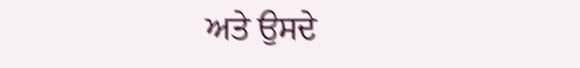ਅਤੇ ਉਸਦੇ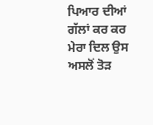ਪਿਆਰ ਦੀਆਂ ਗੱਲਾਂ ਕਰ ਕਰ ਮੇਰਾ ਦਿਲ ਉਸ ਅਸਲੋਂ ਤੋੜ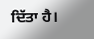ਦਿੱਤਾ ਹੈ।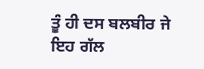ਤੂੰ ਹੀ ਦਸ ਬਲਬੀਰ ਜੇ ਇਹ ਗੱਲ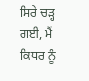ਸਿਰੇ ਚੜ੍ਹ ਗਈ, ਮੈਂ ਕਿਧਰ ਨੂੰ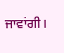ਜਾਵਾਂਗੀ।